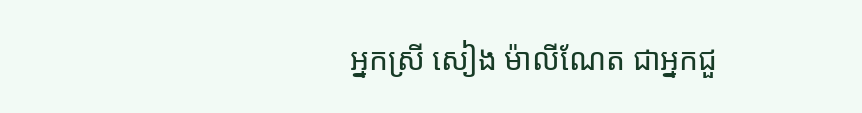អ្នកស្រី សៀង ម៉ាលីណែត ជាអ្នកជួ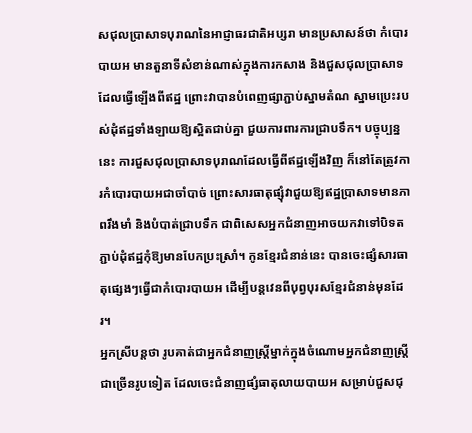សជុលប្រាសាទបុរាណនៃអាជ្ញាធរជាតិអប្សរា មានប្រសាសន៍ថា កំបោរបាយអ មានតួនាទីសំខាន់ណាស់ក្នុងការកសាង និងជួសជុលប្រាសាទដែលធ្វើឡើងពីឥដ្ឋ ព្រោះវាបានបំពេញផ្សាភ្ជាប់ស្នាមតំណ ស្នាមប្រេះរបស់ដុំឥដ្ឋទាំងឡាយឱ្យស្អិតជាប់គ្នា ជួយការពារការជ្រាបទឹក។ បច្ចុប្បន្ននេះ ការជួសជុលប្រាសាទបុរាណដែលធ្វើពីឥដ្ឋឡើងវិញ ក៏នៅតែត្រូវការកំបោរបាយអជាចាំបាច់ ព្រោះសារធាតុផ្សុំវាជួយឱ្យឥដ្ឋប្រាសាទមានភាពរឹងមាំ និងបំបាត់ជ្រាបទឹក ជាពិសេសអ្នកជំនាញអាចយកវាទៅបិទតភ្ជាប់ដុំឥដ្ឋកុំឱ្យមានបែកប្រះស្រាំ។ កូនខ្មែរជំនាន់នេះ បានចេះផ្សំសារធាតុផ្សេងៗធ្វើជាកំបោរបាយអ ដើម្បីបន្តវេនពីបុព្វបុរសខ្មែរជំនាន់មុនដែរ។
អ្នកស្រីបន្ដថា រូបគាត់ជាអ្នកជំនាញស្ត្រីម្នាក់ក្នុងចំណោមអ្នកជំនាញស្ត្រីជាច្រើនរូបទៀត ដែលចេះជំនាញផ្សំធាតុលាយបាយអ សម្រាប់ជួសជុ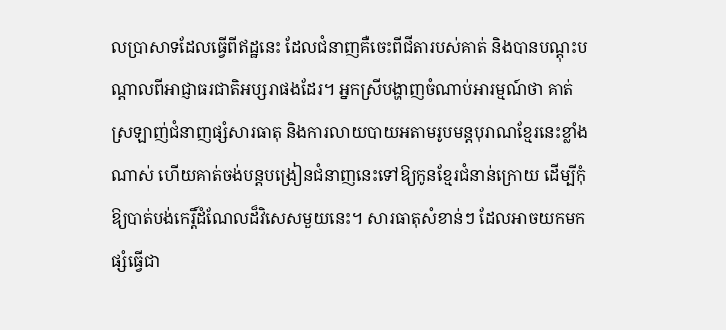លប្រាសាទដែលធ្វើពីឥដ្ឋនេះ ដែលជំនាញគឺចេះពីជីតារបស់គាត់ និងបានបណ្តុះបណ្តាលពីអាជ្ញាធរជាតិអប្សរាផងដែរ។ អ្នកស្រីបង្ហាញចំណាប់អារម្មណ៍ថា គាត់ស្រឡាញ់ជំនាញផ្សំសារធាតុ និងការលាយបាយអតាមរូបមន្តបុរាណខ្មែរនេះខ្លាំងណាស់ ហើយគាត់ចង់បន្តបង្រៀនជំនាញនេះទៅឱ្យកូនខ្មែរជំនាន់ក្រោយ ដើម្បីកុំឱ្យបាត់បង់កេរ្តិ៍ដំណែលដ៏វិសេសមួយនេះ។ សារធាតុសំខាន់ៗ ដែលអាចយកមកផ្សំធ្វើជា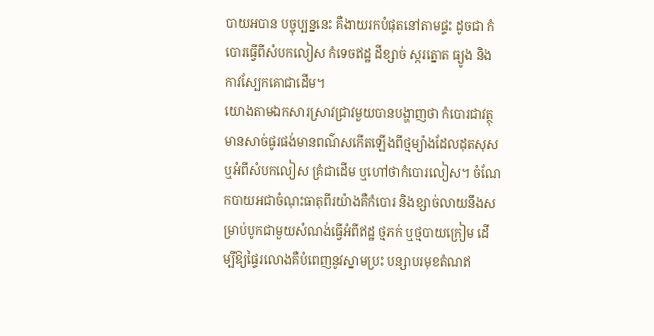បាយអបាន បច្ចុប្បន្ននេះ គឺងាយរកបំផុតនៅតាមផ្ទះ ដូចជា កំបោរធ្វើពីសំបកលៀស កំទេចឥដ្ឋ ដីខ្សាច់ ស្ករត្នោត ធ្យូង និងកាវស្បែកគោជាដើម។
យោងតាមឯកសារស្រាវជ្រាវមួយបានបង្ហាញថា កំបោរជាវត្ថុមានសាច់ផូរផង់មានពណ៌សកើតឡើងពីថ្មម្យ៉ាងដែលដុតសុស ឬអំពីសំបកលៀស គ្រំជាដើម ឬហៅថាកំបោរលៀស។ ចំណែកបាយអជាចំណុះធាតុពីរយ៉ាងគឺកំបោរ និងខ្សាច់លាយនឹងសម្រាប់បូកជាមួយសំណង់ធ្វើអំពីឥដ្ឋ ថ្មភក់ ឬថ្មបាយក្រៀម ដើម្បីឱ្យផ្ទៃរលោងគឺបំពេញនូវស្នាមប្រះ បន្សាបរមុខតំណឥ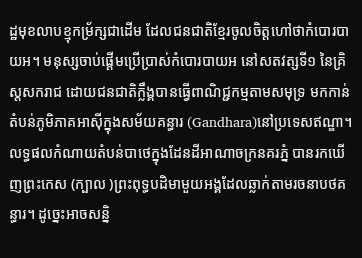ដ្ឋមុខលាបខ្មុកម្រ័ក្សជាដើម ដែលជនជាតិខ្មែរចូលចិត្តហៅថាកំបោរបាយអ។ មនុស្សចាប់ផ្តើមប្រើប្រាស់កំបោរបាយអ នៅសតវត្សទី១ នៃគ្រិស្តសករាជ ដោយជនជាតិក្លឹង្គបានធ្វើពាណិជ្ជកម្មតាមសមុទ្រ មកកាន់តំបន់ភូមិភាគអាស៊ីក្នុងសម័យគន្ធារ (Gandhara)នៅប្រទេសឥណ្ឌា។ លទ្ធផលកំណាយតំបន់បាថេក្នុងដែនដីអាណាចក្រនគរភ្នំ បានរកឃើញព្រះកេស (ក្បាល )ព្រះពុទ្ធបដិមាមួយអង្គដែលឆ្លាក់តាមរចនាបថគន្ធារ។ ដូច្នេះអាចសន្និ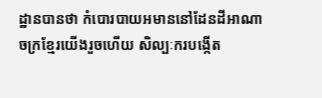ដ្ឋានបានថា កំបោរបាយអមាននៅដែនដីអាណាចក្រខ្មែរយើងរួចហើយ សិល្បៈករបង្កើត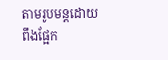តាមរូបមន្តដោយពឹងផ្អែក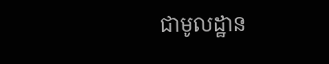ជាមូលដ្ឋាន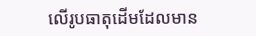លើរូបធាតុដើមដែលមាន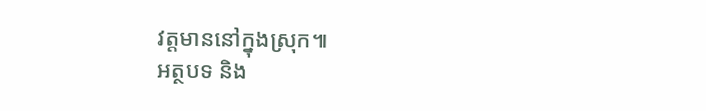វត្តមាននៅក្នុងស្រុក៕
អត្ថបទ និង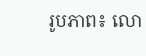រូបភាព៖ លោ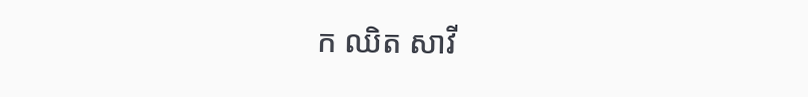ក ឈិត សាវី